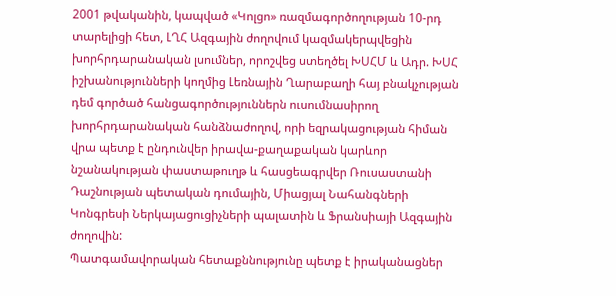2001 թվականին, կապված «Կոլցո» ռազմագործողության 10-րդ տարելիցի հետ, ԼՂՀ Ազգային ժողովում կազմակերպվեցին խորհրդարանական լսումներ, որոշվեց ստեղծել ԽՍՀՄ և Ադր. ԽՍՀ իշխանությունների կողմից Լեռնային Ղարաբաղի հայ բնակչության դեմ գործած հանցագործություններն ուսումնասիրող խորհրդարանական հանձնաժողով, որի եզրակացության հիման վրա պետք է ընդունվեր իրավա-քաղաքական կարևոր նշանակության փաստաթուղթ և հասցեագրվեր Ռուսաստանի Դաշնության պետական դումային, Միացյալ Նահանգների Կոնգրեսի Ներկայացուցիչների պալատին և Ֆրանսիայի Ազգային ժողովին:
Պատգամավորական հետաքննությունը պետք է իրականացներ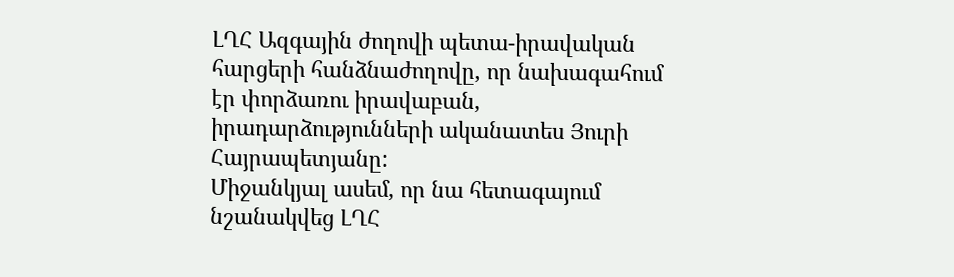ԼՂՀ Ազգային ժողովի պետա-իրավական հարցերի հանձնաժողովը, որ նախագահում էր փորձառու իրավաբան, իրադարձությունների ականատես Յուրի Հայրապետյանը:
Միջանկյալ ասեմ, որ նա հետագայում նշանակվեց ԼՂՀ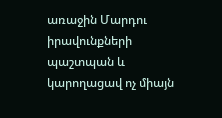առաջին Մարդու իրավունքների պաշտպան և կարողացավ ոչ միայն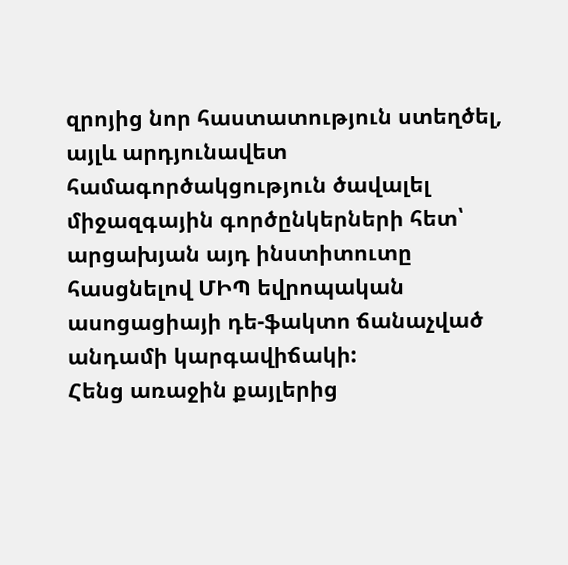զրոյից նոր հաստատություն ստեղծել, այլև արդյունավետ համագործակցություն ծավալել միջազգային գործընկերների հետ՝ արցախյան այդ ինստիտուտը հասցնելով ՄԻՊ եվրոպական ասոցացիայի դե-ֆակտո ճանաչված անդամի կարգավիճակի:
Հենց առաջին քայլերից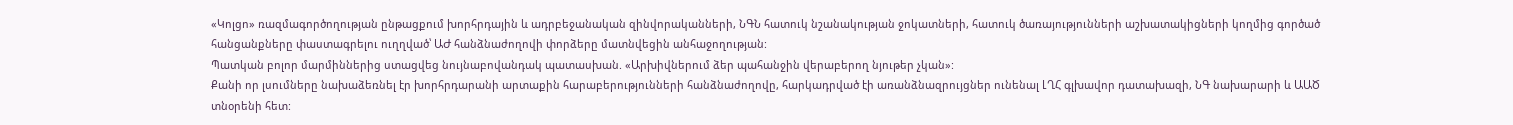«Կոլցո» ռազմագործողության ընթացքում խորհրդային և ադրբեջանական զինվորականների, ՆԳՆ հատուկ նշանակության ջոկատների, հատուկ ծառայությունների աշխատակիցների կողմից գործած հանցանքները փաստագրելու ուղղված՝ ԱԺ հանձնաժողովի փորձերը մատնվեցին անհաջողության:
Պատկան բոլոր մարմիններից ստացվեց նույնաբովանդակ պատասխան. «Արխիվներում ձեր պահանջին վերաբերող նյութեր չկան»:
Քանի որ լսումները նախաձեռնել էր խորհրդարանի արտաքին հարաբերությունների հանձնաժողովը, հարկադրված էի առանձնազրույցներ ունենալ ԼՂՀ գլխավոր դատախազի, ՆԳ նախարարի և ԱԱԾ տնօրենի հետ: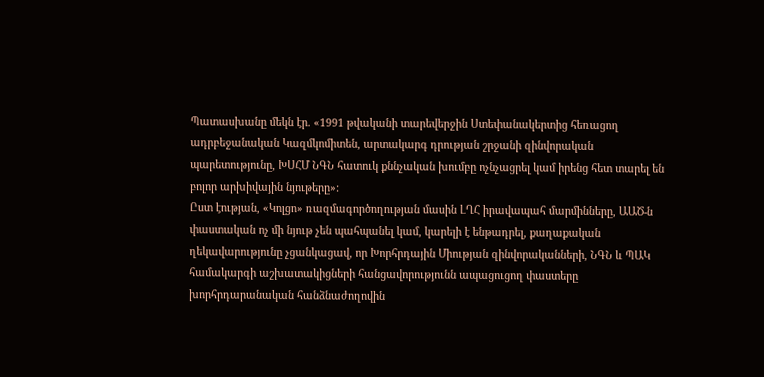Պատասխանը մեկն էր. «1991 թվականի տարեվերջին Ստեփանակերտից հեռացող ադրբեջանական Կազմկոմիտեն, արտակարգ դրության շրջանի զինվորական պարետությունը, ԽՍՀՄ ՆԳՆ հատուկ քննչական խումբը ոչնչացրել կամ իրենց հետ տարել են բոլոր արխիվային նյութերը»:
Ըստ էության, «Կոլցո» ռազմագործողության մասին ԼՂՀ իրավապահ մարմինները, ԱԱԾ-ն փաստական ոչ մի նյութ չեն պահպանել կամ, կարելի է ենթադրել, քաղաքական ղեկավարությունը չցանկացավ, որ Խորհրդային Միության զինվորականների, ՆԳՆ և ՊԱԿ համակարգի աշխատակիցների հանցավորությունն ապացուցող փաստերը խորհրդարանական հանձնաժողովին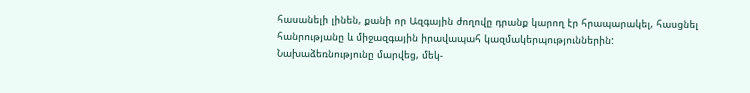հասանելի լինեն, քանի որ Ազգային ժողովը դրանք կարող էր հրապարակել, հասցնել հանրությանը և միջազգային իրավապահ կազմակերպություններին:
Նախաձեռնությունը մարվեց, մեկ-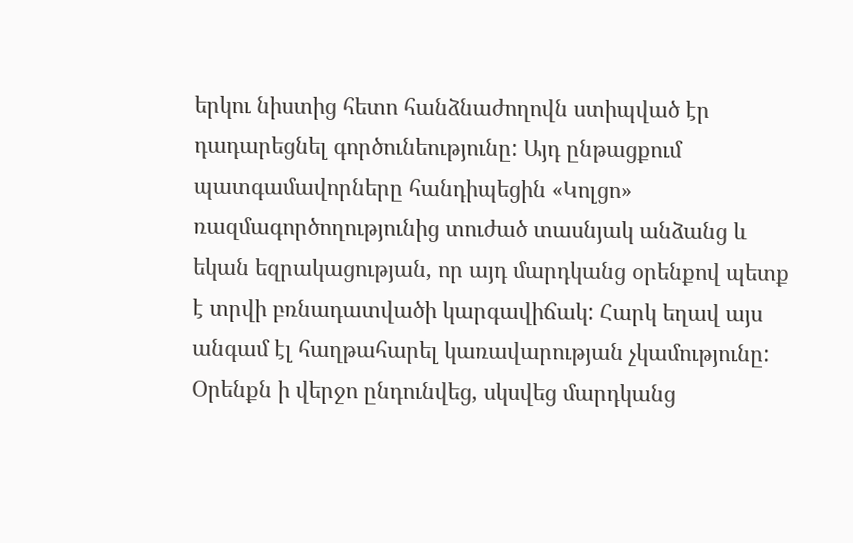երկու նիստից հետո հանձնաժողովն ստիպված էր դադարեցնել գործունեությունը: Այդ ընթացքում պատգամավորները հանդիպեցին «Կոլցո» ռազմագործողությունից տուժած տասնյակ անձանց և եկան եզրակացության, որ այդ մարդկանց օրենքով պետք է տրվի բռնադատվածի կարգավիճակ: Հարկ եղավ այս անգամ էլ հաղթահարել կառավարության չկամությունը:
Օրենքն ի վերջո ընդունվեց, սկսվեց մարդկանց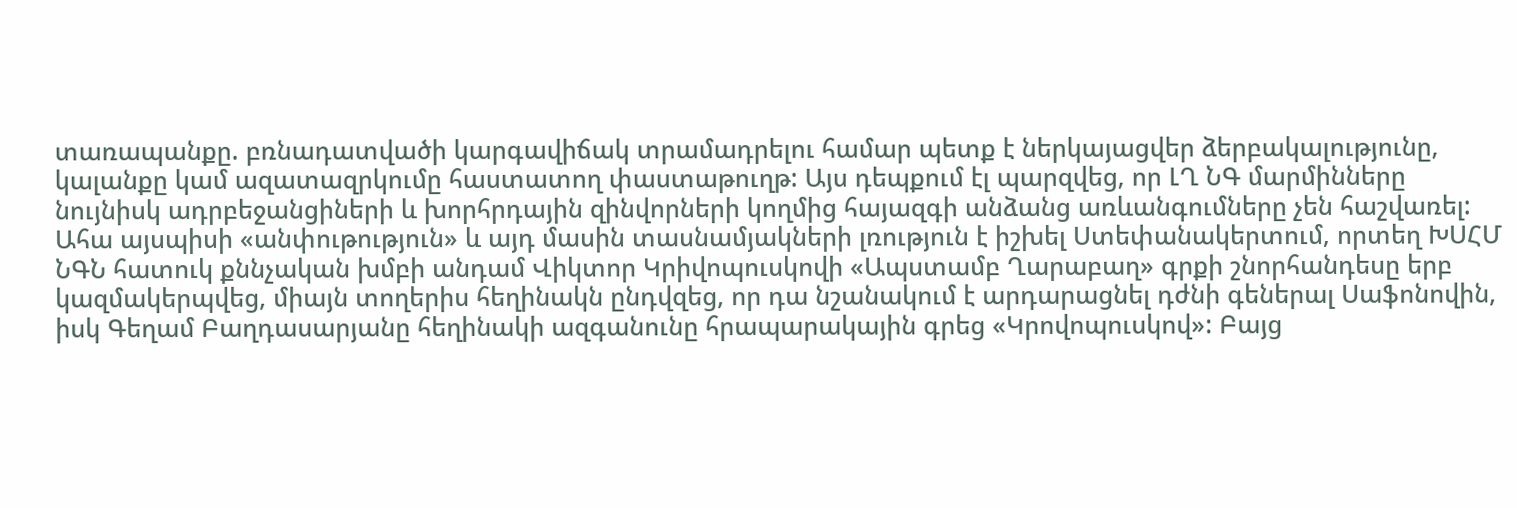տառապանքը. բռնադատվածի կարգավիճակ տրամադրելու համար պետք է ներկայացվեր ձերբակալությունը, կալանքը կամ ազատազրկումը հաստատող փաստաթուղթ: Այս դեպքում էլ պարզվեց, որ ԼՂ ՆԳ մարմինները նույնիսկ ադրբեջանցիների և խորհրդային զինվորների կողմից հայազգի անձանց առևանգումները չեն հաշվառել:
Ահա այսպիսի «անփութություն» և այդ մասին տասնամյակների լռություն է իշխել Ստեփանակերտում, որտեղ ԽՍՀՄ ՆԳՆ հատուկ քննչական խմբի անդամ Վիկտոր Կրիվոպուսկովի «Ապստամբ Ղարաբաղ» գրքի շնորհանդեսը երբ կազմակերպվեց, միայն տողերիս հեղինակն ընդվզեց, որ դա նշանակում է արդարացնել դժնի գեներալ Սաֆոնովին, իսկ Գեղամ Բաղդասարյանը հեղինակի ազգանունը հրապարակային գրեց «Կրովոպուսկով»: Բայց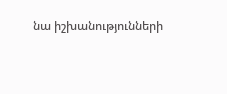նա իշխանությունների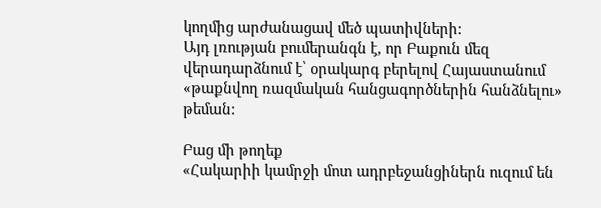կողմից արժանացավ մեծ պատիվների:
Այդ լռության բումերանգն է, որ Բաքուն մեզ վերադարձնում է՝ օրակարգ բերելով Հայաստանում «թաքնվող ռազմական հանցագործներին հանձնելու» թեման:

Բաց մի թողեք
«Հակարիի կամրջի մոտ ադրբեջանցիներն ուզում են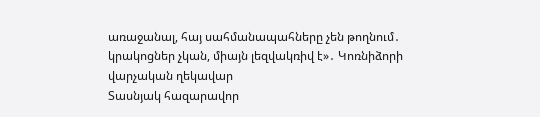առաջանալ, հայ սահմանապահները չեն թողնում․ կրակոցներ չկան, միայն լեզվակռիվ է»․ Կոռնիձորի վարչական ղեկավար
Տասնյակ հազարավոր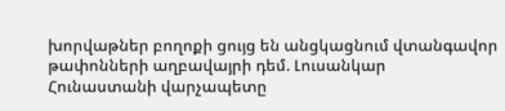խորվաթներ բողոքի ցույց են անցկացնում վտանգավոր թափոնների աղբավայրի դեմ. Լուսանկար
Հունաստանի վարչապետը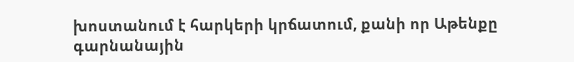խոստանում է հարկերի կրճատում, քանի որ Աթենքը գարնանային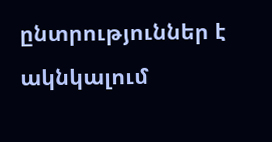ընտրություններ է ակնկալում